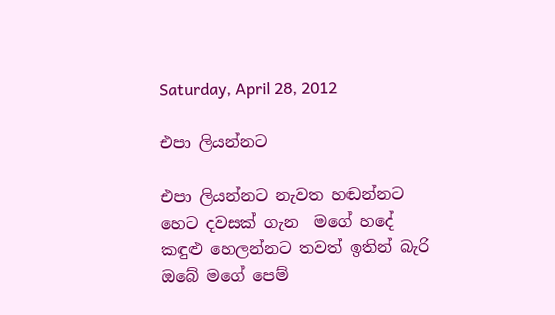Saturday, April 28, 2012

එපා ලියන්නට

එපා ලියන්නට නැවත හඬන්නට
හෙට දවසක් ගැන  මගේ හදේ
කඳුළු හෙලන්නට තවත් ඉතින් බැරි
ඔබේ මගේ පෙම්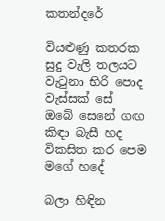කතන්දරේ

වියළුණු කතරක සුදු වැලි තලයට
වැටුනා භිරි පොද වැස්සක් සේ
ඔබේ සෙනේ ගඟ කිඳා බැසී හද
විකසිත කර පෙම මගේ හදේ

බලා හිඳින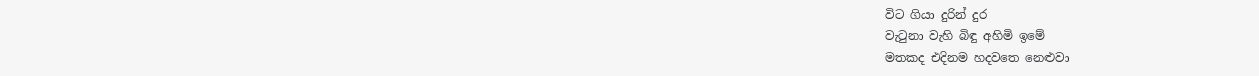විට ගියා දුරින් දුර
වැටුනා වැහි බිඳු අහිමි ඉමේ
මතකද එදිනම හදවතෙ නෙළුවා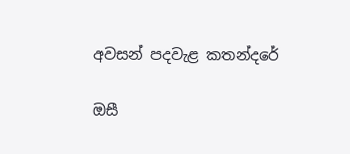අවසන් පදවැළ කතන්දරේ

ඔසී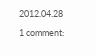2012.04.28

1 comment: